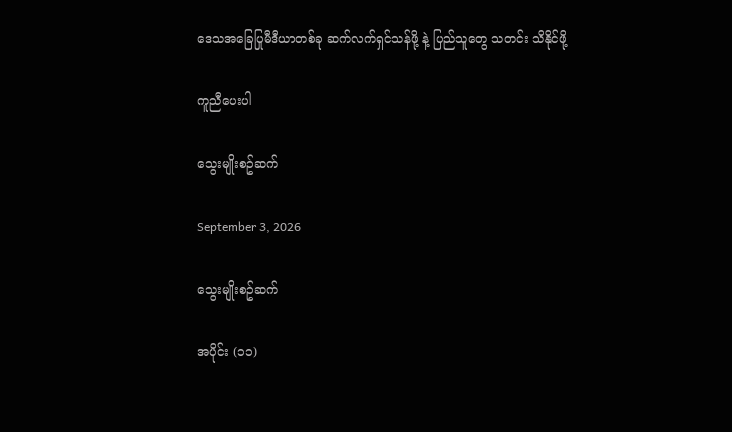ဒေသအခြေပြုမီဒီယာတစ်ခု ဆက်လက်ရှင်သန်ဖို့ နဲ့ ပြည်သူတွေ သတင်း သိနိုင်ဖို့

ကူညီပေးပါ

သွေးမျိုးစဥ်ဆက်

September 3, 2026

သွေးမျိုးစဥ်ဆက်

အပိုင်း (၁၁)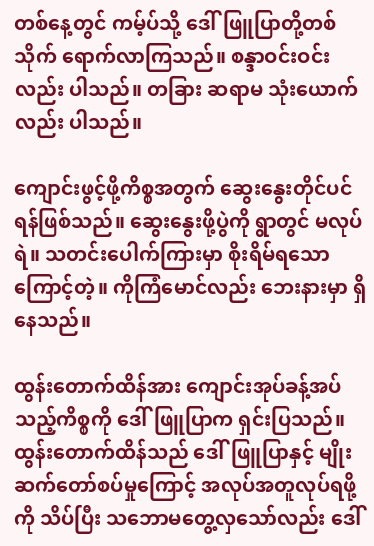တစ်နေ့တွင် ကမ့်ပ်သို့ ဒေါ်ဖြူပြာတို့တစ်သိုက် ရောက်လာကြသည်။ စန္ဒာဝင်းဝင်းလည်း ပါသည်။ တခြား ဆရာမ သုံးယောက်လည်း ပါသည်။

ကျောင်းဖွင့်ဖို့ကိစ္စအတွက် ဆွေးနွေးတိုင်ပင်ရန်ဖြစ်သည်။ ဆွေးနွေးဖို့ပွဲကို ရွာတွင် မလုပ်ရဲ။ သတင်းပေါက်ကြားမှာ စိုးရိမ်ရသောကြောင့်တဲ့။ ကိုကြံမောင်လည်း ဘေးနားမှာ ရှိနေသည်။

ထွန်းတောက်ထိန်အား ကျောင်းအုပ်ခန့်အပ်သည့်ကိစ္စကို ဒေါ်ဖြူပြာက ရှင်းပြသည်။ ထွန်းတောက်ထိန်သည် ဒေါ်ဖြူပြာနှင့် မျိုးဆက်တော်စပ်မှုကြောင့် အလုပ်အတူလုပ်ရဖို့ကို သိပ်ပြီး သဘောမတွေ့လှသော်လည်း ဒေါ်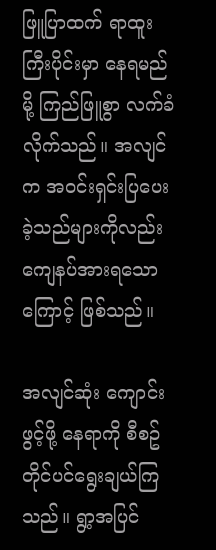ဖြူပြာထက် ရာထူးကြီးပိုင်းမှာ နေရမည်မို့ ကြည်ဖြူစွာ လက်ခံလိုက်သည်။ အလျင်က အဝင်းရှင်းပြပေးခဲ့သည်များကိုလည်း ကျေနပ်အားရသောကြောင့် ဖြစ်သည်။

အလျင်ဆုံး ကျောင်းဖွင့်ဖို့ နေရာကို စီစဥ်တိုင်ပင်ရွေးချယ်ကြသည်။ ရွာ့အပြင်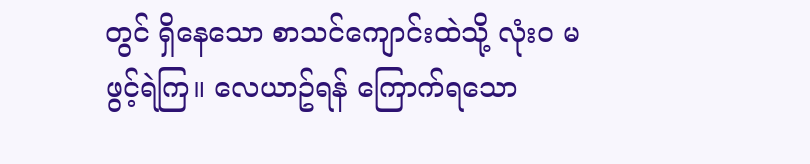တွင် ရှိနေသော စာသင်ကျောင်းထဲသို့ လုံးဝ မဖွင့်ရဲကြ။ လေယာဥ်ရန် ကြောက်ရသော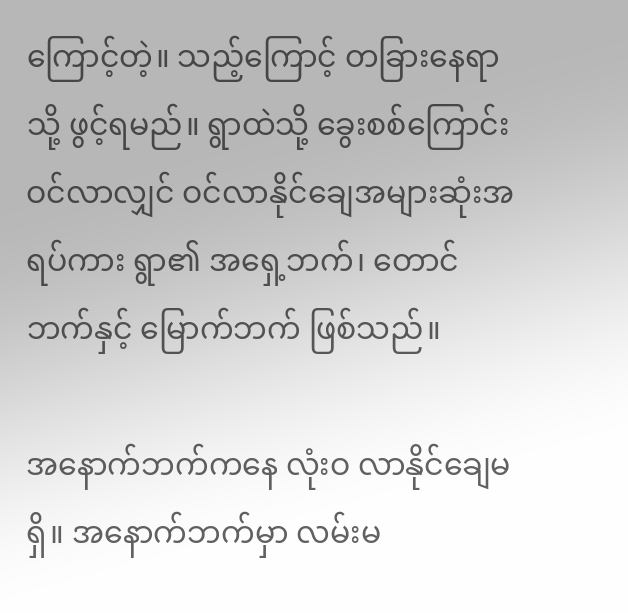ကြောင့်တဲ့။ သည့်ကြောင့် တခြားနေရာသို့ ဖွင့်ရမည်။ ရွာထဲသို့ ခွေးစစ်ကြောင်း ဝင်လာလျှင် ဝင်လာနိုင်ချေအများဆုံးအရပ်ကား ရွာ၏ အရှေ့ဘက်၊ တောင်ဘက်နှင့် မြောက်ဘက် ဖြစ်သည်။

အနောက်ဘက်ကနေ လုံးဝ လာနိုင်ချေမရှိ။ အနောက်ဘက်မှာ လမ်းမ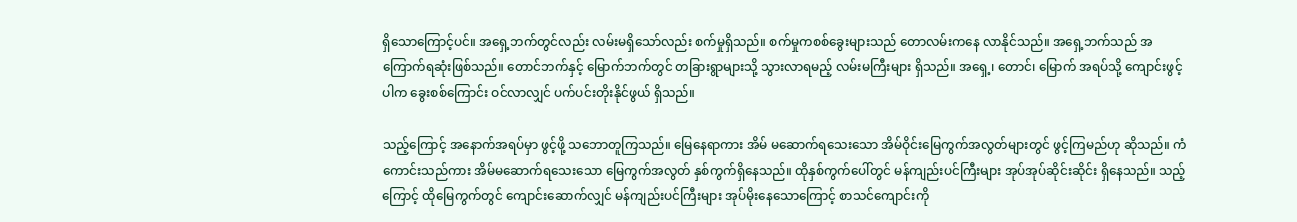ရှိသောကြောင့်ပင်။ အရှေ့ဘက်တွင်လည်း လမ်းမရှိသော်လည်း စက်မှုရှိသည်။ စက်မှုကစစ်ခွေးများသည် တောလမ်းကနေ လာနိုင်သည်။ အရှေ့ဘက်သည် အကြောက်ရဆုံးဖြစ်သည်။ တောင်ဘက်နှင့် မြောက်ဘက်တွင် တခြားရွာများသို့ သွားလာရမည့် လမ်းမကြီးများ ရှိသည်။ အရှေ့၊ တောင်၊ မြောက် အရပ်သို့ ကျောင်းဖွင့်ပါက ခွေးစစ်ကြောင်း ဝင်လာလျှင် ပက်ပင်းတိုးနိုင်ဖွယ် ရှိသည်။

သည့်ကြောင့် အနောက်အရပ်မှာ ဖွင့်ဖို့ သဘောတူကြသည်။ မြေနေရာကား အိမ် မဆောက်ရသေးသော အိမ်ဝိုင်းမြေကွက်အလွတ်များတွင် ဖွင့်ကြမည်ဟု ဆိုသည်။ ကံကောင်းသည်ကား အိမ်မဆောက်ရသေးသော မြေကွက်အလွတ် နှစ်ကွက်ရှိနေသည်။ ထိုနှစ်ကွက်ပေါ်တွင် မန်ကျည်းပင်ကြီးများ အုပ်အုပ်ဆိုင်းဆိုင်း ရှိနေသည်။ သည့်ကြောင့် ထိုမြေကွက်တွင် ကျောင်းဆောက်လျှင် မန်ကျည်းပင်ကြီးများ အုပ်မိုးနေသောကြောင့် စာသင်ကျောင်းကို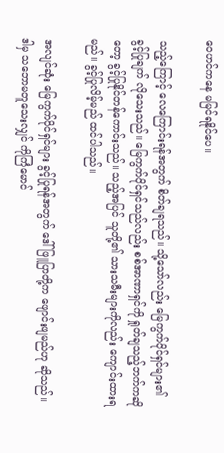ဝေဟင်ကနေ မမြင်ရနိုင်ပေ။

သည့်ကြောင့် လေကြောင်းရန်အတွက် စိတ်ချရသည်။ သို့သော်လည်း မြေကွက်ပိုင်ရှင်များ၏ ခွင့်ပြုချက် လိုသေးသည်။ မြေကွက်ပိုင်ရှင်သည်လည်း စစ်အာဏာရှင်ကို ရှုတ်ချသည့်ဘက်ကဆိုတော့ ခွင့်ပြုနိုင်တန်ကောင်းသည်။ သည့်အပြင် သူတို့၏ သားသမီးများကိုလည်း ကျောင်းထားရမည်။ ခွင့်ပြုလိမ့်မည် ထင်ပါသည်။

အလျင်ဆုံး မြေကွက်ပိုင်ရှင်များ ခွင့်ပြုရန်အတွက် ဒေါ်ဖြူပြာတို့က ဖျောင်းဖျမည်ဟု ဆိုသည်။ ဒါမှ သဘောမတူသေးလျှင် ကိုကြံမောင်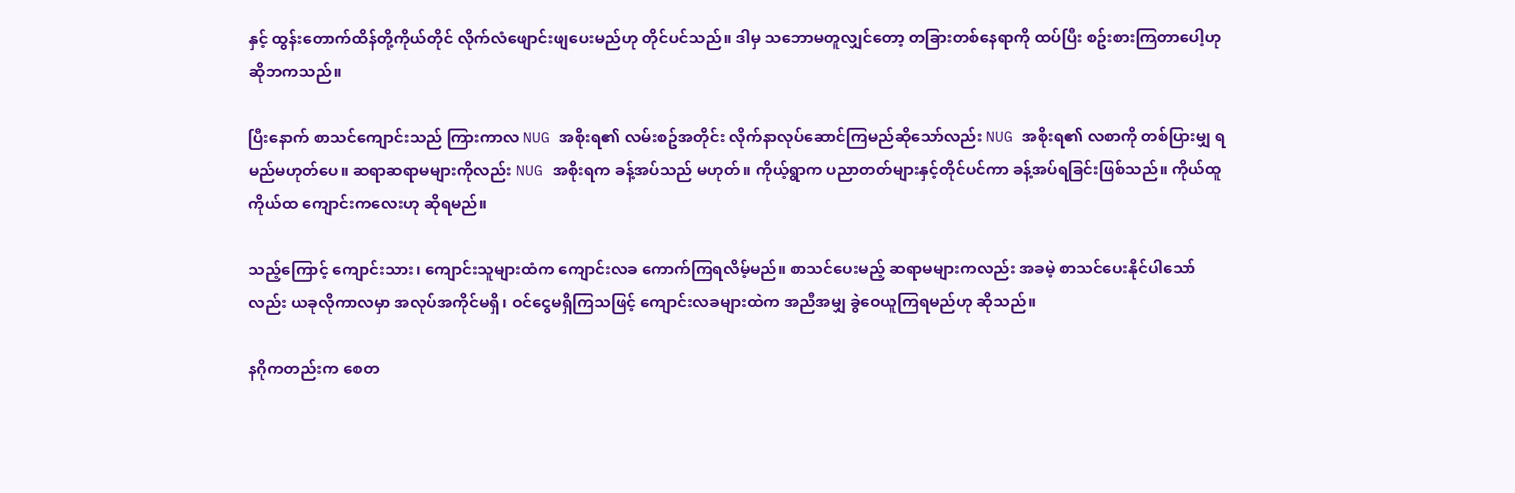နှင့် ထွန်းတောက်ထိန်တို့ကိုယ်တိုင် လိုက်လံဖျောင်းဖျပေးမည်ဟု တိုင်ပင်သည်။ ဒါမှ သဘောမတူလျှင်တော့ တခြားတစ်နေရာကို ထပ်ပြီး စဥ်းစားကြတာပေါ့ဟု ဆိုဘကသည်။

ပြီးနောက် စာသင်ကျောင်းသည် ကြားကာလ NUG အစိုးရ၏ လမ်းစဥ်အတိုင်း လိုက်နာလုပ်ဆောင်ကြမည်ဆိုသော်လည်း NUG အစိုးရ၏ လစာကို တစ်ပြားမျှ ရမည်မဟုတ်ပေ။ ဆရာဆရာမများကိုလည်း NUG အစိုးရက ခန့်အပ်သည် မဟုတ်။ ကိုယ့်ရွာက ပညာတတ်များနှင့်တိုင်ပင်ကာ ခန့်အပ်ရခြင်းဖြစ်သည်။ ကိုယ်ထူကိုယ်ထ ကျောင်းကလေးဟု ဆိုရမည်။

သည့်ကြောင့် ကျောင်းသား၊ ကျောင်းသူများထံက ကျောင်းလခ ကောက်ကြရလိမ့်မည်။ စာသင်ပေးမည့် ဆရာမများကလည်း အခမဲ့ စာသင်ပေးနိုင်ပါသော်လည်း ယခုလိုကာလမှာ အလုပ်အကိုင်မရှိ၊ ဝင်ငွေမရှိကြသဖြင့် ကျောင်းလခများထဲက အညီအမျှ ခွဲဝေယူကြရမည်ဟု ဆိုသည်။

နဂိုကတည်းက စေတ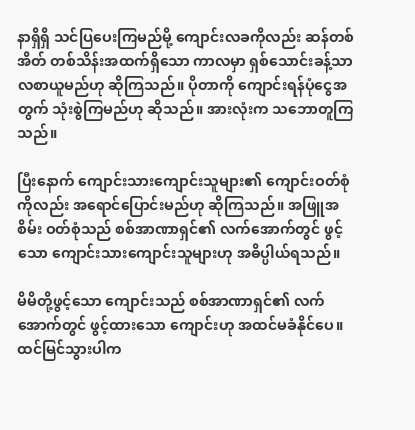နာရှိရှိ သင်ပြပေးကြမည်မို့ ကျောင်းလခကိုလည်း ဆန်တစ်အိတ် တစ်သိန်းအထက်ရှိသော ကာလမှာ ရှစ်သောင်းခန့်သာ လစာယူမည်ဟု ဆိုကြသည်။ ပိုတာကို ကျောင်းရန်ပုံငွေအတွက် သုံးစွဲကြမည်ဟု ဆိုသည်။ အားလုံးက သဘောတူကြသည်။

ပြီးနောက် ကျောင်းသားကျောင်းသူများ၏ ကျောင်းဝတ်စုံကိုလည်း အရောင်ပြောင်းမည်ဟု ဆိုကြသည်။ အဖြူအစိမ်း ဝတ်စုံသည် စစ်အာဏာရှင်၏ လက်အောက်တွင် ဖွင့်သော ကျောင်းသားကျောင်းသူများဟု အဓိပ္ပါယ်ရသည်။

မိမိတို့ဖွင့်သော ကျောင်းသည် စစ်အာဏာရှင်၏ လက်အောက်တွင် ဖွင့်ထားသော ကျောင်းဟု အထင်မခံနိုင်ပေ။ ထင်မြင်သွားပါက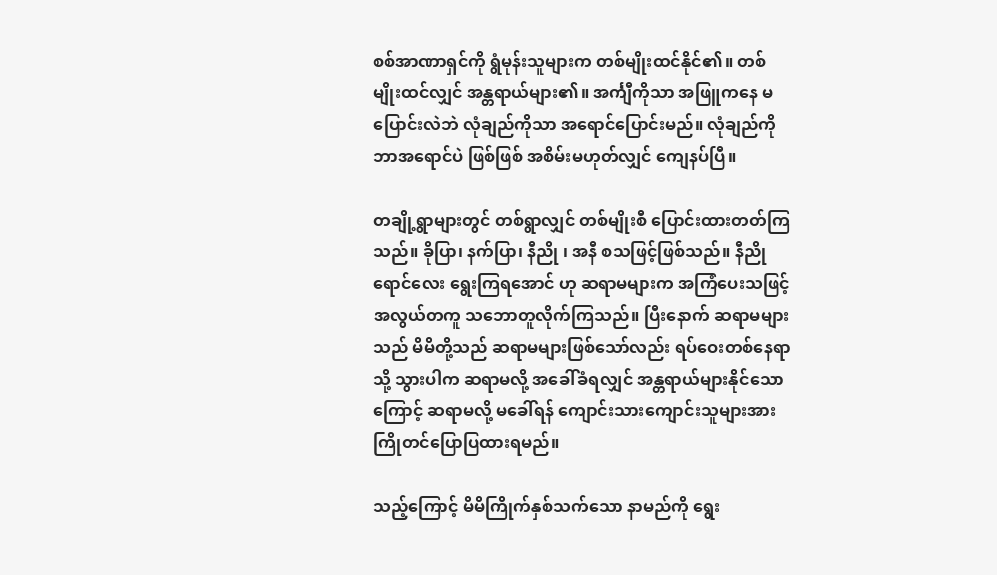စစ်အာဏာရှင်ကို ရွံမုန်းသူများက တစ်မျိုးထင်နိုင်၏။ တစ်မျိုးထင်လျှင် အန္တရာယ်များ၏။ အင်္ကျီကိုသာ အဖြူကနေ မပြောင်းလဲဘဲ လုံချည်ကိုသာ အရောင်ပြောင်းမည်။ လုံချည်ကို ဘာအရောင်ပဲ ဖြစ်ဖြစ် အစိမ်းမဟုတ်လျှင် ကျေနပ်ပြီ။

တချို့ရွာများတွင် တစ်ရွာလျှင် တစ်မျိုးစီ ပြောင်းထားတတ်ကြသည်။ ခိုပြာ၊ နက်ပြာ၊ နီညို ၊ အနီ စသဖြင့်ဖြစ်သည်။ နီညိုရောင်လေး ရွေးကြရအောင် ဟု ဆရာမများက အကြံပေးသဖြင့် အလွယ်တကူ သဘောတူလိုက်ကြသည်။ ပြီးနောက် ဆရာမများသည် မိမိတို့သည် ဆရာမများဖြစ်သော်လည်း ရပ်ဝေးတစ်နေရာသို့ သွားပါက ဆရာမလို့ အခေါ်ခံရလျှင် အန္တရာယ်များနိုင်သောကြောင့် ဆရာမလို့ မခေါ်ရန် ကျောင်းသားကျောင်းသူများအား ကြိုတင်ပြောပြထားရမည်။

သည့်ကြောင့် မိမိကြိုက်နှစ်သက်သော နာမည်ကို ရွေး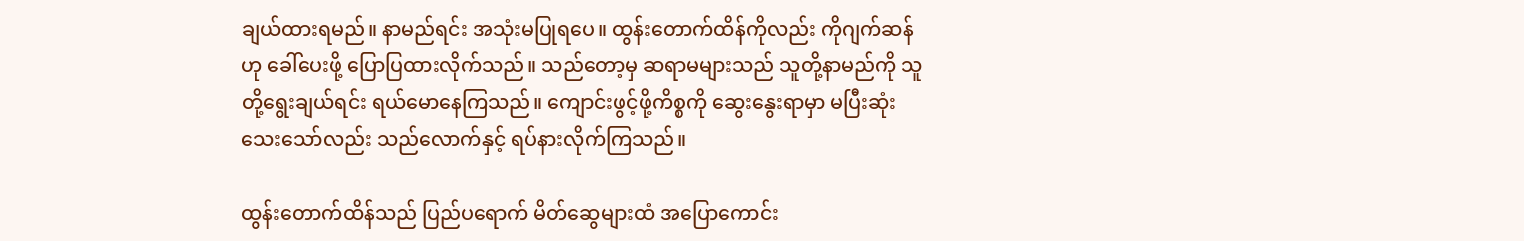ချယ်ထားရမည်။ နာမည်ရင်း အသုံးမပြုရပေ။ ထွန်းတောက်ထိန်ကိုလည်း ကိုဂျက်ဆန်ဟု ခေါ်ပေးဖို့ ပြောပြထားလိုက်သည်။ သည်တော့မှ ဆရာမများသည် သူတို့နာမည်ကို သူတို့ရွေးချယ်ရင်း ရယ်မောနေကြသည်။ ကျောင်းဖွင့်ဖို့ကိစ္စကို ဆွေးနွေးရာမှာ မပြီးဆုံးသေးသော်လည်း သည်လောက်နှင့် ရပ်နားလိုက်ကြသည်။

ထွန်းတောက်ထိန်သည် ပြည်ပရောက် မိတ်ဆွေများထံ အပြောကောင်း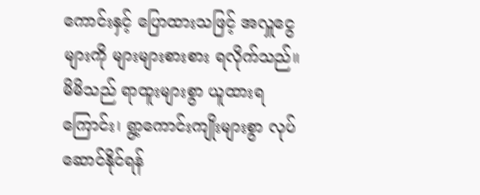ကောင်းနှင့် ပြောထားသဖြင့် အလှူငွေများကို များများစားစား ရလိုက်သည်။ မိမိသည် ရာထူးများစွာ ယူထားရကြောင်း၊ ရွာ့ကောင်းကျိုးများစွာ လုပ်ဆောင်နိုင်ရန်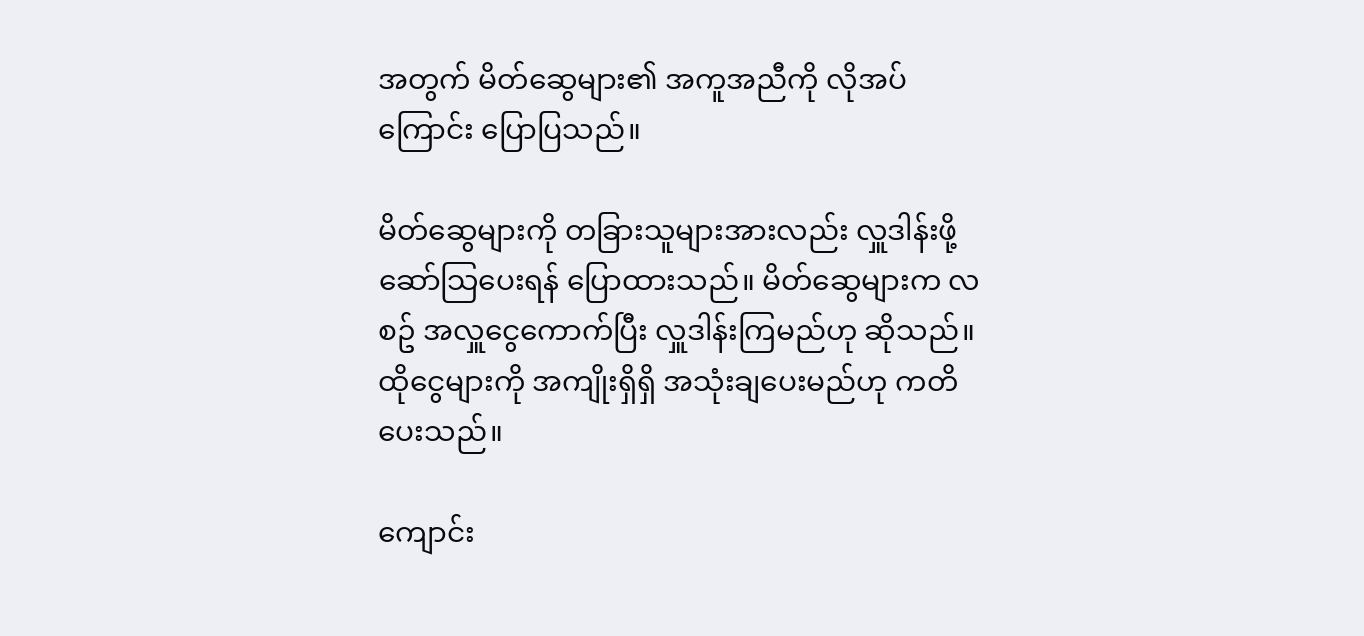အတွက် မိတ်ဆွေများ၏ အကူအညီကို လိုအပ်ကြောင်း ပြောပြသည်။

မိတ်ဆွေများကို တခြားသူများအားလည်း လှူဒါန်းဖို့ ဆော်သြပေးရန် ပြောထားသည်။ မိတ်ဆွေများက လစဥ် အလှူငွေကောက်ပြီး လှူဒါန်းကြမည်ဟု ဆိုသည်။ ထိုငွေများကို အကျိုးရှိရှိ အသုံးချပေးမည်ဟု ကတိပေးသည်။

ကျောင်း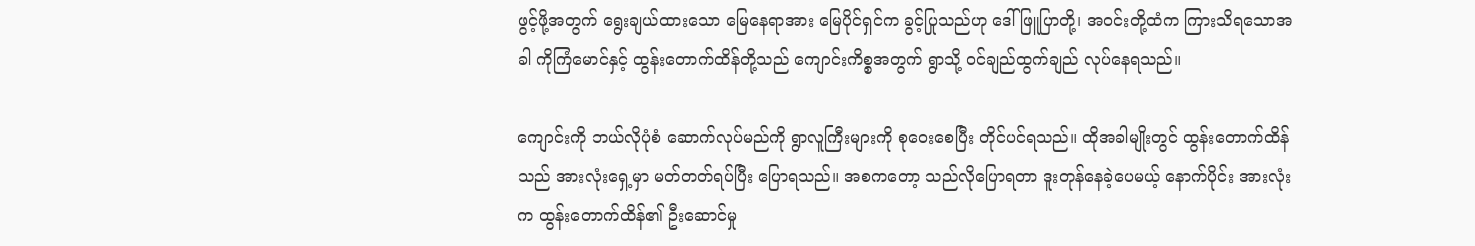ဖွင့်ဖို့အတွက် ရွေးချယ်ထားသော မြေနေရာအား မြေပိုင်ရှင်က ခွင့်ပြုသည်ဟု ဒေါ်ဖြူပြာတို့၊ အဝင်းတို့ထံက ကြားသိရသောအခါ ကိုကြံမောင်နှင့် ထွန်းတောက်ထိန်တို့သည် ကျောင်းကိစ္စအတွက် ရွာသို့ ဝင်ချည်ထွက်ချည် လုပ်နေရသည်။

ကျောင်းကို ဘယ်လိုပုံစံ ဆောက်လုပ်မည်ကို ရွာလူကြီးများကို စုဝေးစေပြီး တိုင်ပင်ရသည်။ ထိုအခါမျိုးတွင် ထွန်းတောက်ထိန်သည် အားလုံးရှေ့မှာ မတ်တတ်ရပ်ပြီး ပြောရသည်။ အစကတော့ သည်လိုပြောရတာ ဒူးတုန်နေခဲ့ပေမယ့် နောက်ပိုင်း အားလုံးက ထွန်းတောက်ထိန်၏ ဦးဆောင်မှု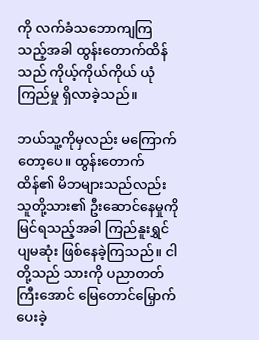ကို လက်ခံသဘောကျကြသည့်အခါ ထွန်းတောက်ထိန်သည် ကိုယ့်ကိုယ်ကိုယ် ယုံကြည်မှု ရှိလာခဲ့သည်။

ဘယ်သူ့ကိုမှလည်း မကြောက်တော့ပေ။ ထွန်းတောက်ထိန်၏ မိဘများသည်လည်း သူတို့သား၏ ဦးဆောင်နေမှုကို မြင်ရသည့်အခါ ကြည်နူးရွှင်ပျမဆုံး ဖြစ်နေခဲ့ကြသည်။ ငါတို့သည် သားကို ပညာတတ်ကြီးအောင် မြေတောင်မြှောက်ပေးခဲ့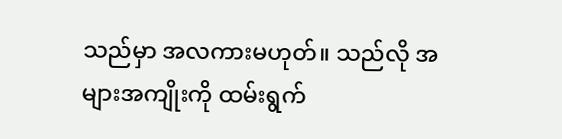သည်မှာ အလကားမဟုတ်။ သည်လို အများအကျိုးကို ထမ်းရွက်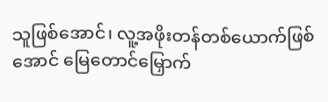သူဖြစ်အောင်၊ လူ့အဖိုးတန်တစ်ယောက်ဖြစ်အောင် မြေတောင်မြှောက်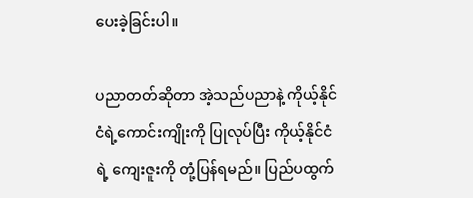ပေးခဲ့ခြင်းပါ။

ပညာတတ်ဆိုတာ အဲ့သည်ပညာနဲ့ ကိုယ့်နိုင်ငံရဲ့ကောင်းကျိုးကို ပြုလုပ်ပြီး ကိုယ့်နိုင်ငံရဲ့ ကျေးဇူးကို တုံ့ပြန်ရမည်။ ပြည်ပထွက်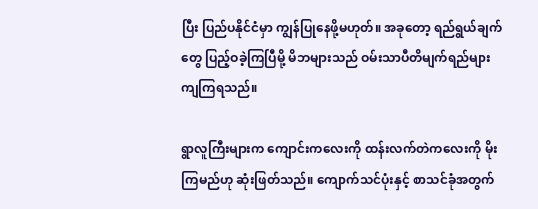ပြီး ပြည်ပနိုင်ငံမှာ ကျွန်ပြုနေဖို့မဟုတ်။ အခုတော့ ရည်ရွယ်ချက်တွေ ပြည့်ဝခဲ့ကြပြီမို့ မိဘများသည် ဝမ်းသာပီတိမျက်ရည်များ ကျကြရသည်။

ရွာလူကြီးများက ကျောင်းကလေးကို ထန်းလက်တဲကလေးကို မိုးကြမည်ဟု ဆုံးဖြတ်သည်။ ကျောက်သင်ပုံးနှင့် စာသင်ခုံအတွက်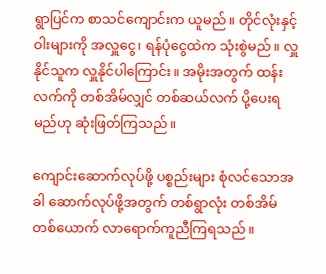ရွာပြင်က စာသင်ကျောင်းက ယူမည်။ တိုင်လုံးနှင့် ဝါးများကို အလှူငွေ၊ ရန်ပုံငွေထဲက သုံးစွဲမည်။ လှူနိုင်သူက လှူနိုင်ပါကြောင်း။ အမိုးအတွက် ထန်းလက်ကို တစ်အိမ်လျှင် တစ်ဆယ်လက် ပို့ပေးရမည်ဟု ဆုံးဖြတ်ကြသည်။

ကျောင်းဆောက်လုပ်ဖို့ ပစ္စည်းများ စုံလင်သောအခါ ဆောက်လုပ်ဖို့အတွက် တစ်ရွာလုံး တစ်အိမ်တစ်ယောက် လာရောက်ကူညီကြရသည်။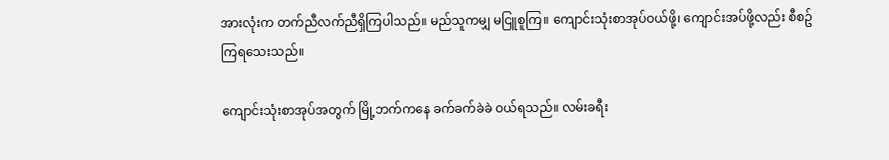အားလုံးက တက်ညီလက်ညီရှိကြပါသည်။ မည်သူကမျှ မငြူစူကြ။ ကျောင်းသုံးစာအုပ်ဝယ်ဖို့၊ ကျောင်းအပ်ဖို့လည်း စီစဥ်ကြရသေးသည်။

ကျောင်းသုံးစာအုပ်အတွက် မြို့ဘက်ကနေ ခက်ခက်ခဲခဲ ဝယ်ရသည်။ လမ်းခရီး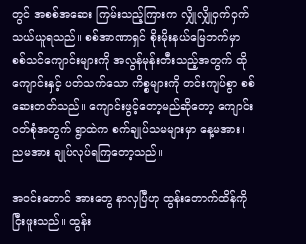တွင် အစစ်အဆေး ကြမ်းသည့်ကြားက လျှိုလျှိုဝှက်ဝှက် သယ်ယူရသည်။ စစ်အာဏာရှင် စိုးမိုးနယ်မြေဘက်မှာ စစ်သင်ကျောင်းများကို အလွန်မုန်းတီးသည့်အတွက် ထိုကျောင်းနှင့် ပတ်သက်သော ကိစ္စများကို တင်းကျပ်စွာ စစ်ဆေးတတ်သည်။ ကျောင်းဖွင့်တော့မည်ဆိုတော့ ကျောင်းဝတ်စုံအတွက် ရွာထဲက စက်ချုပ်သမများမှာ နေ့မအား၊ ညမအား ချုပ်လုပ်ရကြတော့သည်။

အဝင်းတောင် အားတွေ နာလှပြီဟု ထွန်းတောက်ထိန်ကို ငြီးဖူးသည်။ ထွန်း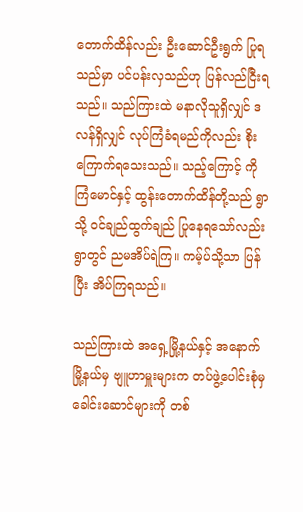တောက်ထိန်လည်း ဦးဆောင်ဦးရွက် ပြုရသည်မှာ ပင်ပန်းလှသည်ဟု ပြန်လည်ငြီးရသည်။ သည်ကြားထဲ မနာလိုသူရှိလျှင် ဒလန်ရှိလျှင် လုပ်ကြံခံရမည်ကိုလည်း စိုးကြောက်ရသေးသည်။ သည့်ကြောင့် ကိုကြံမောင်နှင့် ထွန်းတောက်ထိန်တို့သည် ရွာသို့ ဝင်ချည်ထွက်ချည် ပြုနေရသော်လည်း ရွာတွင် ညမအိပ်ရဲကြ။ ကမ့်ပ်သို့သာ ပြန်ပြီး အိပ်ကြရသည်။

သည်ကြားထဲ အရှေ့မြို့နယ်နှင့် အနောက်မြို့နယ်မှ ဗျူဟာမှူးများက တပ်ဖွဲ့ပေါင်းစုံမှ ခေါင်းဆောင်များကို တစ်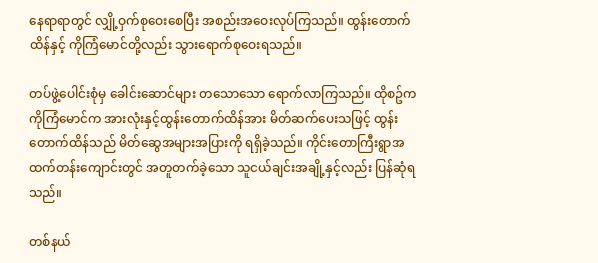နေရာရာတွင် လျှို့ဝှက်စုဝေးစေပြီး အစည်းအဝေးလုပ်ကြသည်။ ထွန်းတောက်ထိန်နှင့် ကိုကြံမောင်တို့လည်း သွားရောက်စုဝေးရသည်။

တပ်ဖွဲ့ပေါင်းစုံမှ ခေါင်းဆောင်များ တသောသော ရောက်လာကြသည်။ ထိုစဥ်က ကိုကြံမောင်က အားလုံးနှင့်ထွန်းတောက်ထိန်အား မိတ်ဆက်ပေးသဖြင့် ထွန်းတောက်ထိန်သည် မိတ်ဆွေအများအပြားကို ရရှိခဲ့သည်။ ကိုင်းတောကြီးရွာအထက်တန်းကျောင်းတွင် အတူတက်ခဲ့သော သူငယ်ချင်းအချို့နှင့်လည်း ပြန်ဆုံရသည်။

တစ်နယ်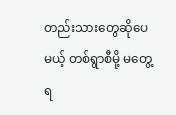တည်းသားတွေဆိုပေမယ့် တစ်ရွာစီမို့ မတွေ့ရ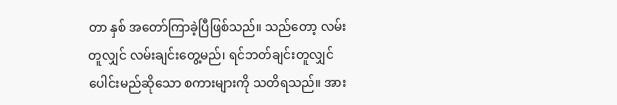တာ နှစ် အတော်ကြာခဲ့ပြီဖြစ်သည်။ သည်တော့ လမ်းတူလျှင် လမ်းချင်းတွေ့မည်၊ ရင်ဘတ်ချင်းတူလျှင် ပေါင်းမည်ဆိုသော စကားများကို သတိရသည်။ အား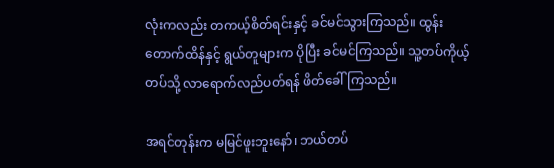လုံးကလည်း တကယ့်စိတ်ရင်းနှင့် ခင်မင်သွားကြသည်။ ထွန်းတောက်ထိန်နှင့် ရွယ်တူများက ပိုပြီး ခင်မင်ကြသည်။ သူ့တပ်ကိုယ့်တပ်သို့ လာရောက်လည်ပတ်ရန် ဖိတ်ခေါ်ကြသည်။

အရင်တုန်းက မမြင်ဖူးဘူးနော်၊ ဘယ်တပ်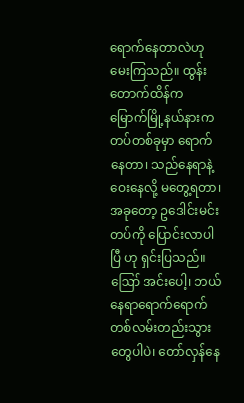ရောက်နေတာလဲဟု မေးကြသည်။ ထွန်းတောက်ထိန်က မြောက်မြို့နယ်နားက တပ်တစ်ခုမှာ ရောက်နေတာ၊ သည်နေရာနဲ့ ဝေးနေလို့ မတွေ့ရတာ၊ အခုတော့ ဥဒေါင်းမင်းတပ်ကို ပြောင်းလာပါပြီ ဟု ရှင်းပြသည်။ ဪ အင်းပေါ့၊ ဘယ်နေရာရောက်ရောက် တစ်လမ်းတည်းသွားတွေပါပဲ၊ တော်လှန်နေ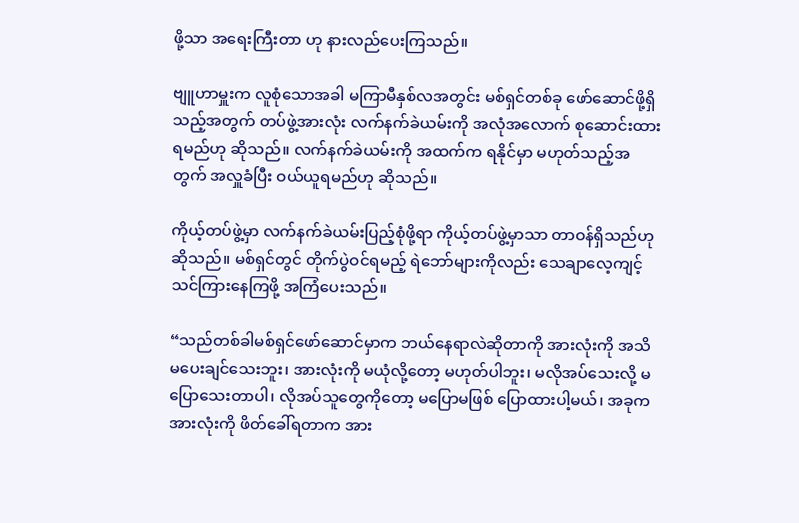ဖို့သာ အရေးကြီးတာ ဟု နားလည်ပေးကြသည်။

ဗျူဟာမှူးက လူစုံသောအခါ မကြာမီနှစ်လအတွင်း မစ်ရှင်တစ်ခု ဖော်ဆောင်ဖို့ရှိသည့်အတွက် တပ်ဖွဲ့အားလုံး လက်နက်ခဲယမ်းကို အလုံအလောက် စုဆောင်းထားရမည်ဟု ဆိုသည်။ လက်နက်ခဲယမ်းကို အထက်က ရနိုင်မှာ မဟုတ်သည့်အတွက် အလှူခံပြီး ဝယ်ယူရမည်ဟု ဆိုသည်။

ကိုယ့်တပ်ဖွဲ့မှာ လက်နက်ခဲယမ်းပြည့်စုံဖို့ရာ ကိုယ့်တပ်ဖွဲ့မှာသာ တာဝန်ရှိသည်ဟု ဆိုသည်။ မစ်ရှင်တွင် တိုက်ပွဲဝင်ရမည့် ရဲဘော်များကိုလည်း သေချာလေ့ကျင့်သင်ကြားနေကြဖို့ အကြံပေးသည်။

“သည်တစ်ခါမစ်ရှင်ဖော်ဆောင်မှာက ဘယ်နေရာလဲဆိုတာကို အားလုံးကို အသိမပေးချင်သေးဘူး၊ အားလုံးကို မယုံလို့တော့ မဟုတ်ပါဘူး၊ မလိုအပ်သေးလို့ မပြောသေးတာပါ၊ လိုအပ်သူတွေကိုတော့ မပြောမဖြစ် ပြောထားပါ့မယ်၊ အခုက အားလုံးကို ဖိတ်ခေါ်ရတာက အား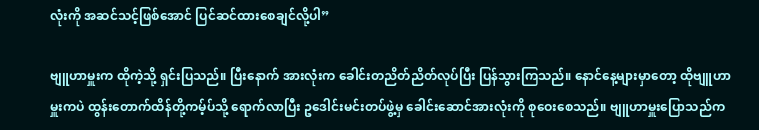လုံးကို အဆင်သင့်ဖြစ်အောင် ပြင်ဆင်ထားစေချင်လို့ပါ”

ဗျူဟာမှူးက ထိုကဲ့သို့ ရှင်းပြသည်။ ပြီးနောက် အားလုံးက ခေါင်းတညိတ်ညိတ်လုပ်ပြီး ပြန်သွားကြသည်။ နောင်နေ့များမှာတော့ ထိုဗျူဟာမှူးကပဲ ထွန်းတောက်ထိန်တို့ကမ့်ပ်သို့ ရောက်လာပြီး ဥဒေါင်းမင်းတပ်ဖွဲ့မှ ခေါင်းဆောင်အားလုံးကို စုဝေးစေသည်။ ဗျူဟာမှူးပြောသည်က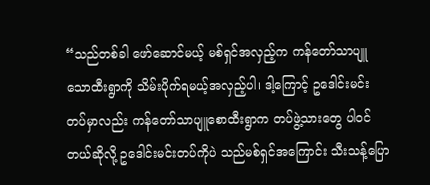“သည်တစ်ခါ ဖော်ဆောင်မယ့် မစ်ရှင်အလှည့်က ကန်တော်သာပျူသောထီးရွာကို သိမ်းပိုက်ရမယ့်အလှည့်ပါ၊ ဒါ့ကြောင့် ဥဒေါင်းမင်းတပ်မှာလည်း ကန်တော်သာပျူစောထီးရွာက တပ်ဖွဲ့သားတွေ ပါဝင်တယ်ဆိုလို့ ဥဒေါင်းမင်းတပ်ကိုပဲ သည်မစ်ရှင်အကြောင်း သီးသန့်ပြော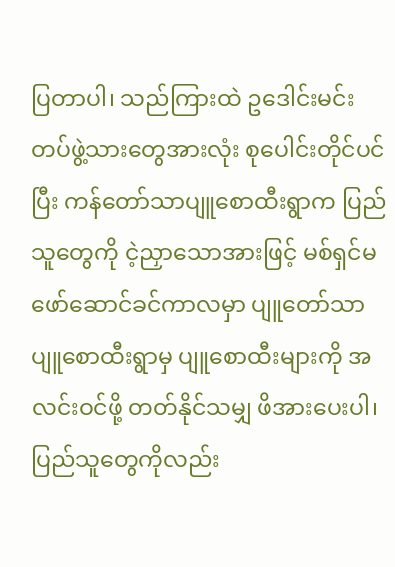ပြတာပါ၊ သည်ကြားထဲ ဥဒေါင်းမင်းတပ်ဖွဲ့သားတွေအားလုံး စုပေါင်းတိုင်ပင်ပြီး ကန်တော်သာပျူစောထီးရွာက ပြည်သူတွေကို ငဲ့ညှာသောအားဖြင့် မစ်ရှင်မဖော်ဆောင်ခင်ကာလမှာ ပျူတော်သာပျူစောထီးရွာမှ ပျူစောထီးများကို အလင်းဝင်ဖို့ တတ်နိုင်သမျှ ဖိအားပေးပါ၊ ပြည်သူတွေကိုလည်း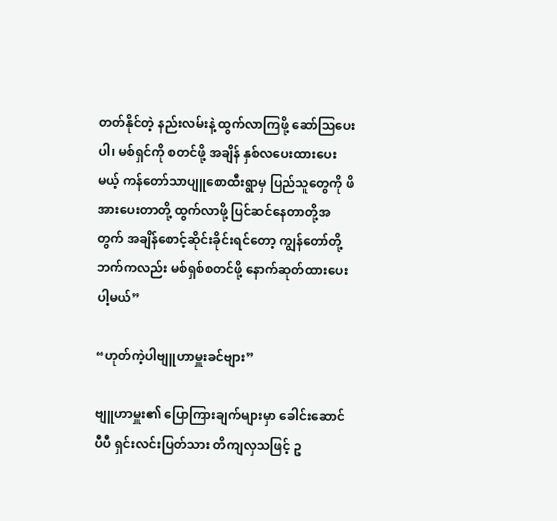တတ်နိုင်တဲ့ နည်းလမ်းနဲ့ ထွက်လာကြဖို့ ဆော်သြပေးပါ၊ မစ်ရှင်ကို စတင်ဖို့ အချိန် နှစ်လပေးထားပေးမယ့် ကန်တော်သာပျူစောထီးရွာမှ ပြည်သူတွေကို ဖိအားပေးတာတို့ ထွက်လာဖို့ ပြင်ဆင်နေတာတို့အတွက် အချိန်စောင့်ဆိုင်းခိုင်းရင်တော့ ကျွန်တော်တို့ဘက်ကလည်း မစ်ရှစ်စတင်ဖို့ နောက်ဆုတ်ထားပေးပါ့မယ်”

“ဟုတ်ကဲ့ပါဗျူဟာမှူးခင်ဗျား”

ဗျူဟာမှူး၏ ပြောကြားချက်များမှာ ခေါင်းဆောင်ပီပီ ရှင်းလင်းပြတ်သား တိကျလှသဖြင့် ဥ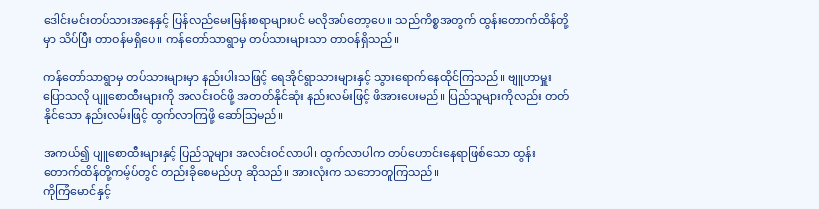ဒေါင်းမင်းတပ်သားအနေနှင့် ပြန်လည်မေးမြန်းစရာများပင် မလိုအပ်တော့ပေ။ သည်ကိစ္စအတွက် ထွန်းတောက်ထိန်တို့မှာ သိပ်ပြီး တာဝန်မရှိပေ။ ကန်တော်သာရွာမှ တပ်သားများသာ တာဝန်ရှိသည်။

ကန်တော်သာရွာမှ တပ်သားများမှာ နည်းပါးသဖြင့် ရေအိုင်ရွာသားများနှင့် သွားရောက်နေထိုင်ကြသည်။ ဗျူဟာမှူးပြောသလို ပျူစောထီးများကို အလင်းဝင်ဖို့ အတတ်နိုင်ဆုံး နည်းလမ်းဖြင့် ဖိအားပေးမည်။ ပြည်သူများကိုလည်း တတ်နိုင်သော နည်းလမ်းဖြင့် ထွက်လာကြဖို့ ဆော်သြမည်။

အကယ်၍ ပျူစောထီးများနှင့် ပြည်သူများ အလင်းဝင်လာပါ၊ ထွက်လာပါက တပ်ဟောင်းနေရာဖြစ်သော ထွန်းတောက်ထိန်တို့ကမ့်ပ်တွင် တည်းခိုစေမည်ဟု ဆိုသည်။ အားလုံးက သဘောတူကြသည်။
ကိုကြံမောင်နှင့်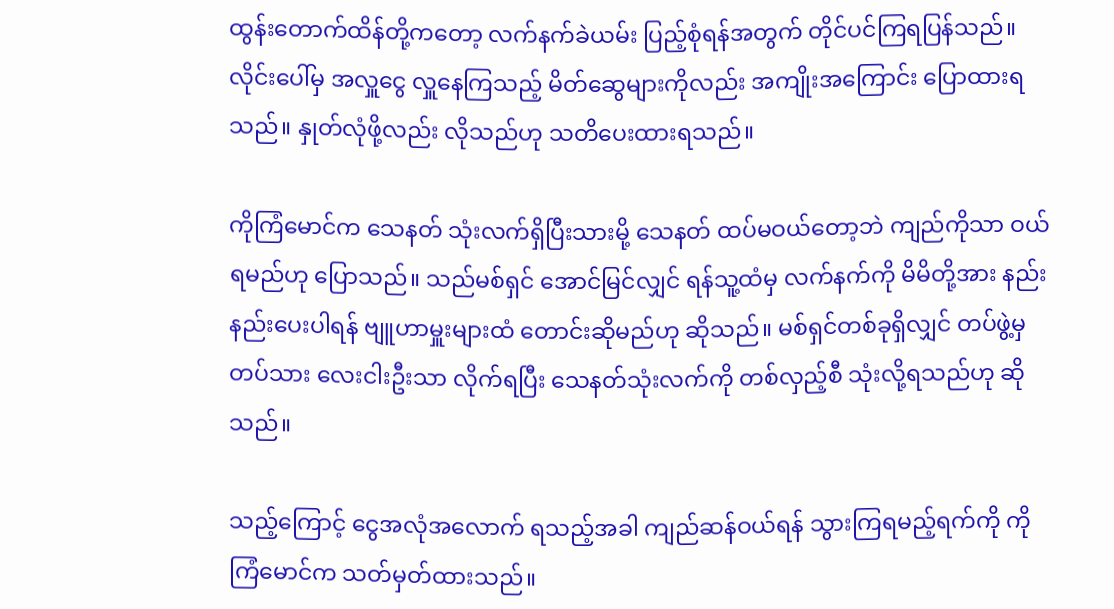ထွန်းတောက်ထိန်တို့ကတော့ လက်နက်ခဲယမ်း ပြည့်စုံရန်အတွက် တိုင်ပင်ကြရပြန်သည်။ လိုင်းပေါ်မှ အလှူငွေ လှူနေကြသည့် မိတ်ဆွေများကိုလည်း အကျိုးအကြောင်း ပြောထားရသည်။ နှုတ်လုံဖို့လည်း လိုသည်ဟု သတိပေးထားရသည်။

ကိုကြံမောင်က သေနတ် သုံးလက်ရှိပြီးသားမို့ သေနတ် ထပ်မဝယ်တော့ဘဲ ကျည်ကိုသာ ဝယ်ရမည်ဟု ပြောသည်။ သည်မစ်ရှင် အောင်မြင်လျှင် ရန်သူ့ထံမှ လက်နက်ကို မိမိတို့အား နည်းနည်းပေးပါရန် ဗျူဟာမှူးများထံ တောင်းဆိုမည်ဟု ဆိုသည်။ မစ်ရှင်တစ်ခုရှိလျှင် တပ်ဖွဲ့မှ တပ်သား လေးငါးဦးသာ လိုက်ရပြီး သေနတ်သုံးလက်ကို တစ်လှည့်စီ သုံးလို့ရသည်ဟု ဆိုသည်။

သည့်ကြောင့် ငွေအလုံအလောက် ရသည့်အခါ ကျည်ဆန်ဝယ်ရန် သွားကြရမည့်ရက်ကို ကိုကြံမောင်က သတ်မှတ်ထားသည်။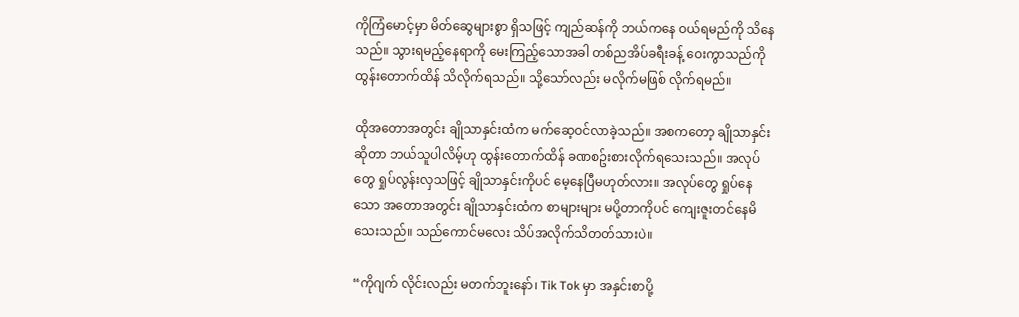ကိုကြံမောင့်မှာ မိတ်ဆွေများစွာ ရှိသဖြင့် ကျည်ဆန်ကို ဘယ်ကနေ ဝယ်ရမည်ကို သိနေသည်။ သွားရမည့်နေရာကို မေးကြည့်သောအခါ တစ်ညအိပ်ခရီးခန့် ဝေးကွာသည်ကို ထွန်းတောက်ထိန် သိလိုက်ရသည်။ သို့သော်လည်း မလိုက်မဖြစ် လိုက်ရမည်။

ထိုအတောအတွင်း ချိုသာနှင်းထံက မက်ဆေ့ဝင်လာခဲ့သည်။ အစကတော့ ချိုသာနှင်းဆိုတာ ဘယ်သူပါလိမ့်ဟု ထွန်းတောက်ထိန် ခဏစဥ်းစားလိုက်ရသေးသည်။ အလုပ်တွေ ရှုပ်လွန်းလှသဖြင့် ချိုသာနှင်းကိုပင် မေ့နေပြီမဟုတ်လား။ အလုပ်တွေ ရှုပ်နေသော အတောအတွင်း ချိုသာနှင်းထံက စာများများ မပို့တာကိုပင် ကျေးဇူးတင်နေမိသေးသည်။ သည်ကောင်မလေး သိပ်အလိုက်သိတတ်သားပဲ။

“ကိုဂျက် လိုင်းလည်း မတက်ဘူးနော်၊ Tik Tok မှာ အနှင်းစာပို့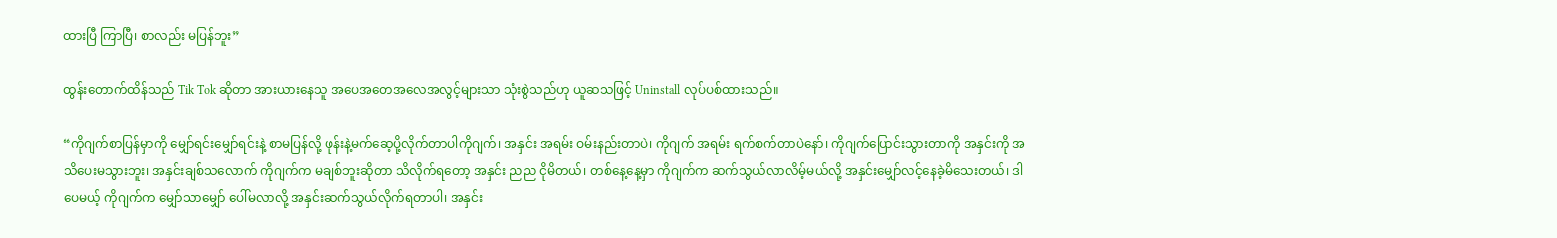ထားပြီ ကြာပြီ၊ စာလည်း မပြန်ဘူး”

ထွန်းတောက်ထိန်သည် Tik Tok ဆိုတာ အားယားနေသူ အပေအတေအလေအလွင့်များသာ သုံးစွဲသည်ဟု ယူဆသဖြင့် Uninstall လုပ်ပစ်ထားသည်။

“ကိုဂျက်စာပြန်မှာကို မျှော်ရင်းမျှော်ရင်းနဲ့ စာမပြန်လို့ ဖုန်းနဲ့မက်ဆေ့ပို့လိုက်တာပါကိုဂျက်၊ အနှင်း အရမ်း ဝမ်းနည်းတာပဲ၊ ကိုဂျက် အရမ်း ရက်စက်တာပဲနော်၊ ကိုဂျက်ပြောင်းသွားတာကို အနှင်းကို အသိပေးမသွားဘူး၊ အနှင်းချစ်သလောက် ကိုဂျက်က မချစ်ဘူးဆိုတာ သိလိုက်ရတော့ အနှင်း ညည ငိုမိတယ်၊ တစ်နေ့နေ့မှာ ကိုဂျက်က ဆက်သွယ်လာလိမ့်မယ်လို့ အနှင်းမျှော်လင့်နေခဲ့မိသေးတယ်၊ ဒါပေမယ့် ကိုဂျက်က မျှော်သာမျှော် ပေါ်မလာလို့ အနှင်းဆက်သွယ်လိုက်ရတာပါ၊ အနှင်း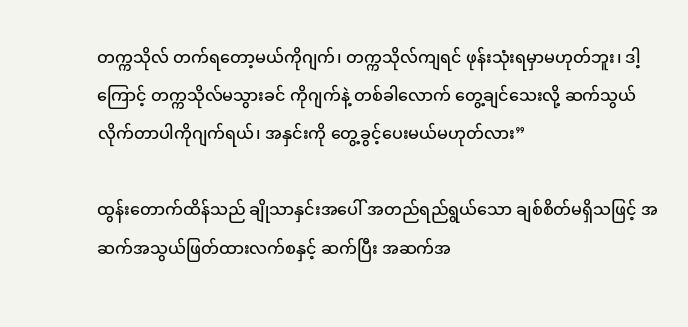တက္ကသိုလ် တက်ရတော့မယ်ကိုဂျက်၊ တက္ကသိုလ်ကျရင် ဖုန်းသုံးရမှာမဟုတ်ဘူး၊ ဒါ့ကြောင့် တက္ကသိုလ်မသွားခင် ကိုဂျက်နဲ့ တစ်ခါလောက် တွေ့ချင်သေးလို့ ဆက်သွယ်လိုက်တာပါကိုဂျက်ရယ်၊ အနှင်းကို တွေ့ခွင့်ပေးမယ်မဟုတ်လား”

ထွန်းတောက်ထိန်သည် ချိုသာနှင်းအပေါ် အတည်ရည်ရွယ်သော ချစ်စိတ်မရှိသဖြင့် အဆက်အသွယ်ဖြတ်ထားလက်စနှင့် ဆက်ပြီး အဆက်အ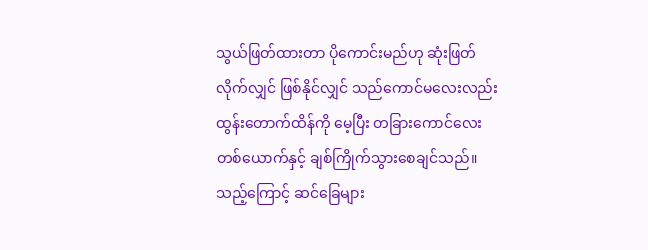သွယ်ဖြတ်ထားတာ ပိုကောင်းမည်ဟု ဆုံးဖြတ်လိုက်လျှင် ဖြစ်နိုင်လျှင် သည်ကောင်မလေးလည်း ထွန်းတောက်ထိန်ကို မေ့ပြီး တခြားကောင်လေးတစ်ယောက်နှင့် ချစ်ကြိုက်သွားစေချင်သည်။ သည့်ကြောင့် ဆင်ခြေများ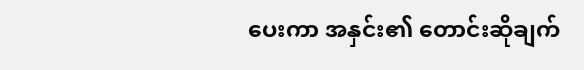ပေးကာ အနှင်း၏ တောင်းဆိုချက်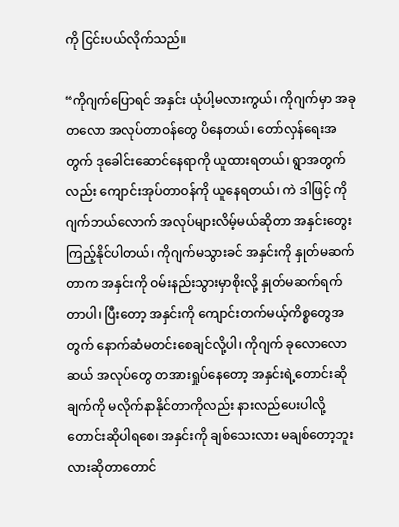ကို ငြင်းပယ်လိုက်သည်။

“ကိုဂျက်ပြောရင် အနှင်း ယုံပါ့မလားကွယ်၊ ကိုဂျက်မှာ အခုတလော အလုပ်တာဝန်တွေ ပိနေတယ်၊ တော်လှန်ရေးအတွက် ဒုခေါင်းဆောင်နေရာကို ယူထားရတယ်၊ ရွာအတွက်လည်း ကျောင်းအုပ်တာဝန်ကို ယူနေရတယ်၊ ကဲ ဒါဖြင့် ကိုဂျက်ဘယ်လောက် အလုပ်များလိမ့်မယ်ဆိုတာ အနှင်းတွေးကြည့်နိုင်ပါတယ်၊ ကိုဂျက်မသွားခင် အနှင်းကို နှုတ်မဆက်တာက အနှင်းကို ဝမ်းနည်းသွားမှာစိုးလို့ နှုတ်မဆက်ရက်တာပါ၊ ပြီးတော့ အနှင်းကို ကျောင်းတက်မယ့်ကိစ္စတွေအတွက် နောက်ဆံမတင်းစေချင်လို့ပါ၊ ကိုဂျက် ခုလောလောဆယ် အလုပ်တွေ တအားရှုပ်နေတော့ အနှင်းရဲ့တောင်းဆိုချက်ကို မလိုက်နာနိုင်တာကိုလည်း နားလည်ပေးပါလို့ တောင်းဆိုပါရစေ၊ အနှင်းကို ချစ်သေးလား မချစ်တော့ဘူးလားဆိုတာတောင်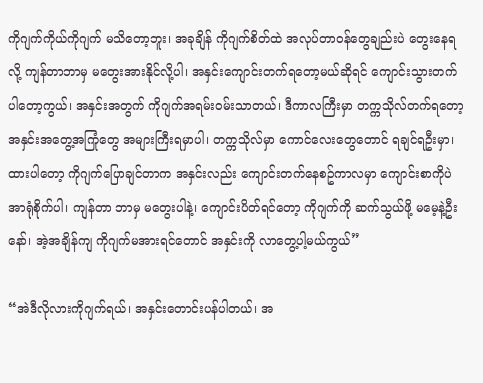ကိုဂျက်ကိုယ်ကိုဂျက် မသိတော့ဘူး၊ အခုချိန် ကိုဂျက်စိတ်ထဲ အလုပ်တာဝန်တွေချည်းပဲ တွေးနေရလို့ ကျန်တာဘာမှ မတွေးအားနိုင်လို့ပါ၊ အနှင်းကျောင်းတက်ရတော့မယ်ဆိုရင် ကျောင်းသွားတက်ပါတော့ကွယ်၊ အနှင်းအတွက် ကိုဂျက်အရမ်းဝမ်းသာတယ်၊ ဒီကာလကြီးမှာ တက္ကသိုလ်တက်ရတော့ အနှင်းအတွေ့အကြုံတွေ အများကြီးရမှာပါ၊ တက္ကသိုလ်မှာ ကောင်လေးတွေတောင် ရချင်ရဦးမှာ၊ ထားပါတော့ ကိုဂျက်ပြောချင်တာက အနှင်းလည်း ကျောင်းတက်နေစဥ်ကာလမှာ ကျောင်းစာကိုပဲ အာရုံစိုက်ပါ၊ ကျန်တာ ဘာမှ မတွေးပါနဲ့၊ ကျောင်းပိတ်ရင်တော့ ကိုဂျက်ကို ဆက်သွယ်ဖို့ မမေ့နဲ့ဦးနော်၊ အဲ့အချိန်ကျ ကိုဂျက်မအားရင်တောင် အနှင်းကို လာတွေ့ပါ့မယ်ကွယ်”

“အဲဒီလိုလားကိုဂျက်ရယ်၊ အနှင်းတောင်းပန်ပါတယ်၊ အ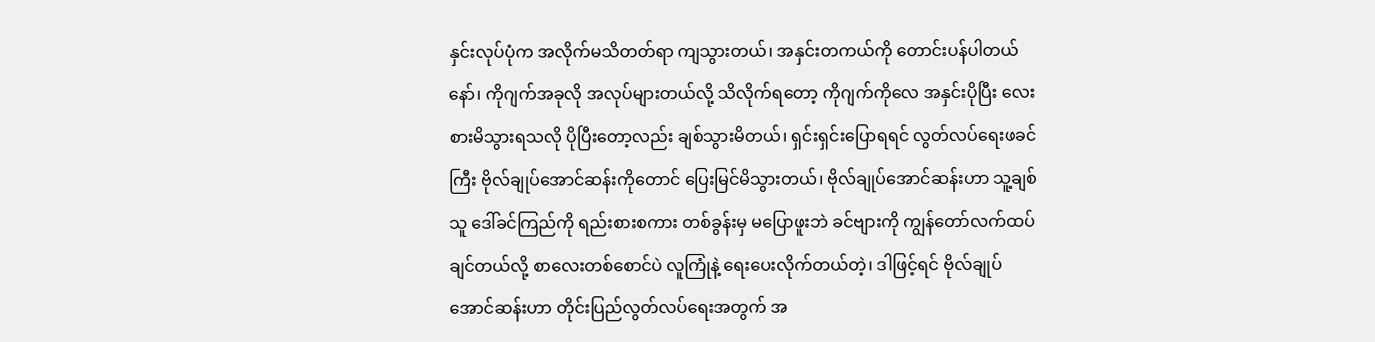နှင်းလုပ်ပုံက အလိုက်မသိတတ်ရာ ကျသွားတယ်၊ အနှင်းတကယ်ကို တောင်းပန်ပါတယ်နော်၊ ကိုဂျက်အခုလို အလုပ်များတယ်လို့ သိလိုက်ရတော့ ကိုဂျက်ကိုလေ အနှင်းပိုပြီး လေးစားမိသွားရသလို ပိုပြီးတော့လည်း ချစ်သွားမိတယ်၊ ရှင်းရှင်းပြောရရင် လွတ်လပ်ရေးဖခင်ကြီး ဗိုလ်ချုပ်အောင်ဆန်းကိုတောင် ပြေးမြင်မိသွားတယ်၊ ဗိုလ်ချုပ်အောင်ဆန်းဟာ သူ့ချစ်သူ ဒေါ်ခင်ကြည်ကို ရည်းစားစကား တစ်ခွန်းမှ မပြောဖူးဘဲ ခင်ဗျားကို ကျွန်တော်လက်ထပ်ချင်တယ်လို့ စာလေးတစ်စောင်ပဲ လူကြုံနဲ့ ရေးပေးလိုက်တယ်တဲ့၊ ဒါဖြင့်ရင် ဗိုလ်ချုပ်အောင်ဆန်းဟာ တိုင်းပြည်လွတ်လပ်ရေးအတွက် အ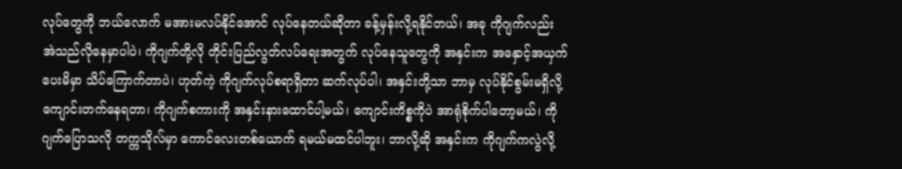လုပ်တွေကို ဘယ်လောက် မအားမလပ်နိုင်အောင် လုပ်နေတယ်ဆိုတာ ခန့်မှန်းလို့ရနိုင်တယ်၊ အခု ကိုဂျက်လည်း အဲသည်လိုနေမှာပါပဲ၊ ကိုဂျက်တို့လို တိုင်းပြည်လွတ်လပ်ရေးအတွက် လုပ်နေသူတွေကို အနှင်းက အနှောင့်အယှက်ပေးမိမှာ သိပ်ကြောက်တာပဲ၊ ဟုတ်ကဲ့ ကိုဂျက်လုပ်စရာရှိတာ ဆက်လုပ်ပါ၊ အနှင်းတို့သာ ဘာမှ လုပ်နိုင်စွမ်းမရှိလို့ ကျောင်းတက်နေရတာ၊ ကိုဂျက်စကားကို အနှင်းနားထောင်ပါ့မယ်၊ ကျောင်းကိစ္စကိုပဲ အာရုံစိုက်ပါတော့မယ်၊ ကိုဂျက်ပြောသလို တက္ကသိုလ်မှာ ကောင်လေးတစ်ယောက် ရမယ်မထင်ပါဘူး၊ ဘာလို့ဆို အနှင်းက ကိုဂျက်ကလွဲလို့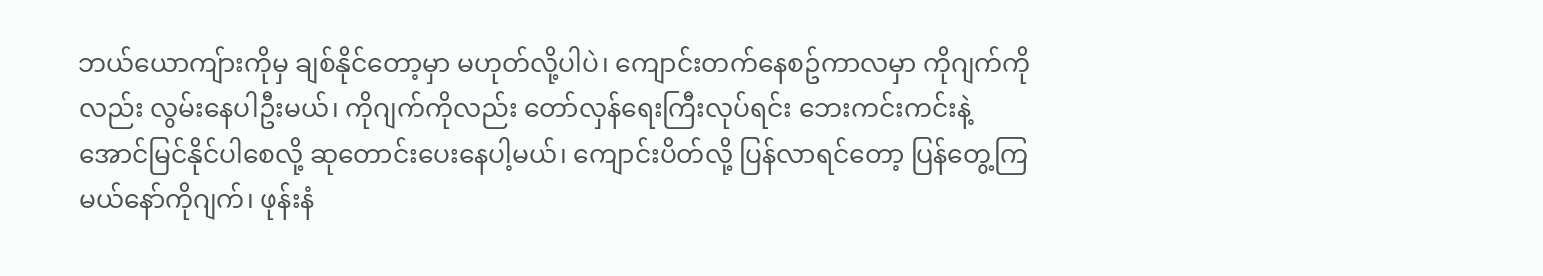ဘယ်ယောကျ်ားကိုမှ ချစ်နိုင်တော့မှာ မဟုတ်လို့ပါပဲ၊ ကျောင်းတက်နေစဥ်ကာလမှာ ကိုဂျက်ကိုလည်း လွမ်းနေပါဦးမယ်၊ ကိုဂျက်ကိုလည်း တော်လှန်ရေးကြီးလုပ်ရင်း ဘေးကင်းကင်းနဲ့ အောင်မြင်နိုင်ပါစေလို့ ဆုတောင်းပေးနေပါ့မယ်၊ ကျောင်းပိတ်လို့ ပြန်လာရင်တော့ ပြန်တွေ့ကြမယ်နော်ကိုဂျက်၊ ဖုန်းနံ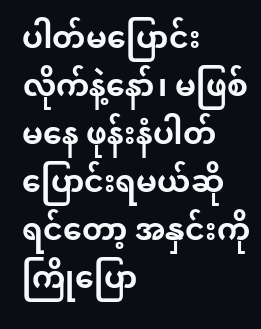ပါတ်မပြောင်းလိုက်နဲ့နော်၊ မဖြစ်မနေ ဖုန်းနံပါတ်ပြောင်းရမယ်ဆိုရင်တော့ အနှင်းကို ကြိုပြော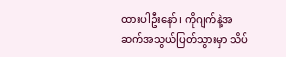ထားပါဦးနော်၊ ကိုဂျက်နဲ့အဆက်အသွယ်ပြတ်သွားမှာ သိပ်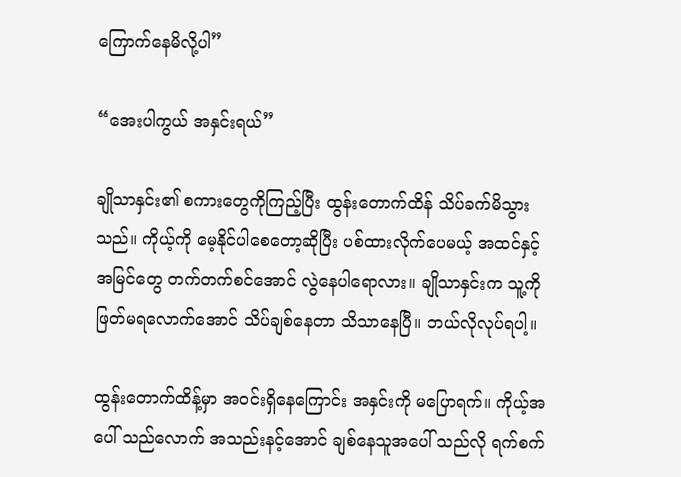ကြောက်နေမိလို့ပါ”

“အေးပါကွယ် အနှင်းရယ်”

ချိုသာနှင်း၏ စကားတွေကိုကြည့်ပြီး ထွန်းတောက်ထိန် သိပ်ခက်မိသွားသည်။ ကိုယ့်ကို မေ့နိုင်ပါစေတော့ဆိုပြီး ပစ်ထားလိုက်ပေမယ့် အထင်နှင့်အမြင်တွေ တက်တက်စင်အောင် လွဲနေပါရောလား။ ချိုသာနှင်းက သူ့ကို ဖြတ်မရလောက်အောင် သိပ်ချစ်နေတာ သိသာနေပြီ။ ဘယ်လိုလုပ်ရပါ့။

ထွန်းတောက်ထိန့်မှာ အဝင်းရှိနေကြောင်း အနှင်းကို မပြောရက်။ ကိုယ့်အပေါ် သည်လောက် အသည်းနင့်အောင် ချစ်နေသူအပေါ် သည်လို ရက်စက်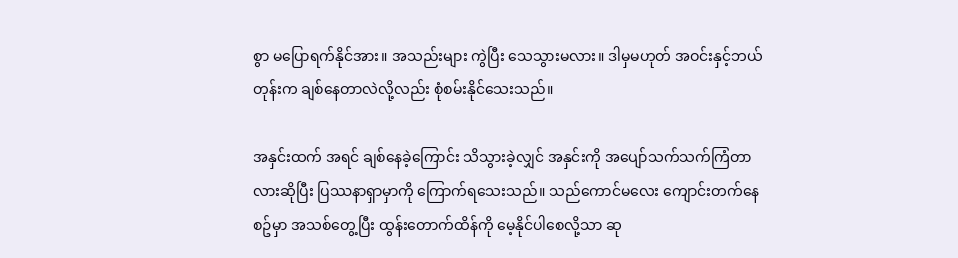စွာ မပြောရက်နိုင်အား။ အသည်းများ ကွဲပြီး သေသွားမလား။ ဒါမှမဟုတ် အဝင်းနှင့်ဘယ်တုန်းက ချစ်နေတာလဲလို့လည်း စုံစမ်းနိုင်သေးသည်။

အနှင်းထက် အရင် ချစ်နေခဲ့ကြောင်း သိသွားခဲ့လျှင် အနှင်းကို အပျော်သက်သက်ကြံတာလားဆိုပြီး ပြဿနာရှာမှာကို ကြောက်ရသေးသည်။ သည်ကောင်မလေး ကျောင်းတက်နေစဥ်မှာ အသစ်တွေ့ပြီး ထွန်းတောက်ထိန်ကို မေ့နိုင်ပါစေလို့သာ ဆု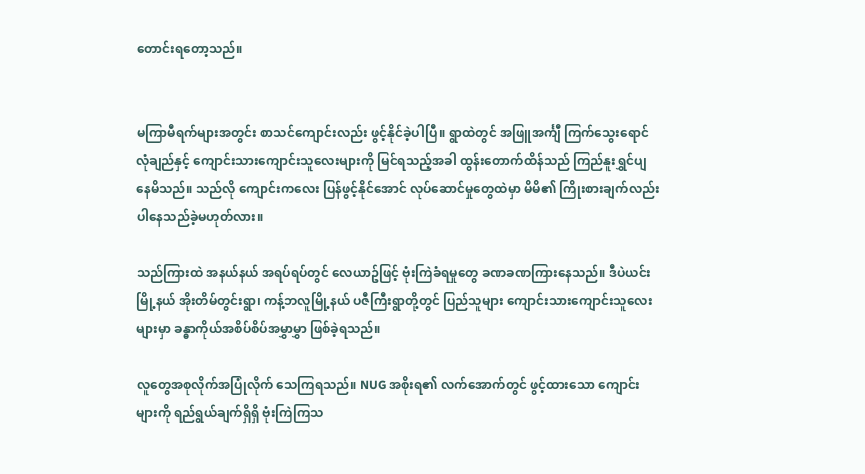တောင်းရတော့သည်။


မကြာမီရက်များအတွင်း စာသင်ကျောင်းလည်း ဖွင့်နိုင်ခဲ့ပါပြီ။ ရွာထဲတွင် အဖြူအင်္ကျီ ကြက်သွေးရောင်လုံချည်နှင့် ကျောင်းသားကျောင်းသူလေးများကို မြင်ရသည့်အခါ ထွန်းတောက်ထိန်သည် ကြည်နူးရွှင်ပျနေမိသည်။ သည်လို ကျောင်းကလေး ပြန်ဖွင့်နိုင်အောင် လုပ်ဆောင်မှုတွေထဲမှာ မိမိ၏ ကြိုးစားချက်လည်း ပါနေသည်ခဲ့မဟုတ်လား။

သည်ကြားထဲ အနယ်နယ် အရပ်ရပ်တွင် လေယာဥ်ဖြင့် ဗုံးကြဲခံရမှုတွေ ခဏခဏကြားနေသည်။ ဒီပဲယင်းမြို့နယ် အိုးတိမ်တွင်းရွာ၊ ကန့်ဘလူမြို့နယ် ပဇီကြီးရွာတို့တွင် ပြည်သူများ ကျောင်းသားကျောင်းသူလေးများမှာ ခန္ဓာကိုယ်အစိပ်စိပ်အမွှာမွှာ ဖြစ်ခဲ့ရသည်။

လူတွေအစုလိုက်အပြုံလိုက် သေကြရသည်။ NUG အစိုးရ၏ လက်အောက်တွင် ဖွင့်ထားသော ကျောင်းများကို ရည်ရွယ်ချက်ရှိရှိ ဗုံးကြဲကြသ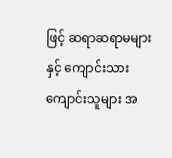ဖြင့် ဆရာဆရာမများနှင့် ကျောင်းသားကျောင်းသူများ အ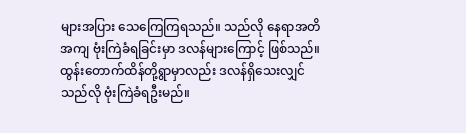များအပြား သေကြေကြရသည်။ သည်လို နေရာအတိအကျ ဗုံးကြဲခံရခြင်းမှာ ဒလန်များကြောင့် ဖြစ်သည်။ ထွန်းတောက်ထိန်တို့ရွာမှာလည်း ဒလန်ရှိသေးလျှင် သည်လို ဗုံးကြဲခံရဦးမည်။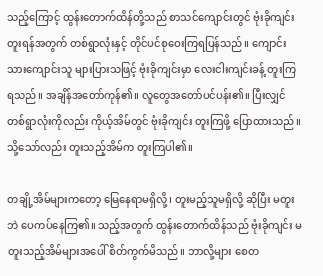သည့်ကြောင့် ထွန်းတောက်ထိန်တို့သည် စာသင်ကျောင်းတွင် ဗုံးခိုကျင်းတူးရန်အတွက် တစ်ရွာလုံးနှင့် တိုင်ပင်စုဝေးကြရပြန်သည်။ ကျောင်းသားကျောင်းသူ များပြားသဖြင့် ဗုံးခိုကျင်းမှာ လေးငါးကျင်းခန့် တူးကြရသည်။ အချိန်အတော်ကုန်၏။ လူတွေအတော်ပင်ပန်း၏။ ပြီးလျှင် တစ်ရွာလုံးကိုလည်း ကိုယ့်အိမ်တွင် ဗုံးခိုကျင်း တူးကြဖို့ ပြောထားသည်။ သို့သော်လည်း တူးသည့်အိမ်က တူးကြပါ၏။

တချို့အိမ်များကတော့ မြေနေရာမရှိလို့၊ တူးမည့်သူမရှိလို့ ဆိုပြီး မတူးဘဲ ပေကပ်နေကြ၏။ သည့်အတွက် ထွန်းတောက်ထိန်သည် ဗုံးခိုကျင်း မတူးသည့်အိမ်များအပေါ် စိတ်ကွက်မိသည်။ ဘာလို့များ စေတ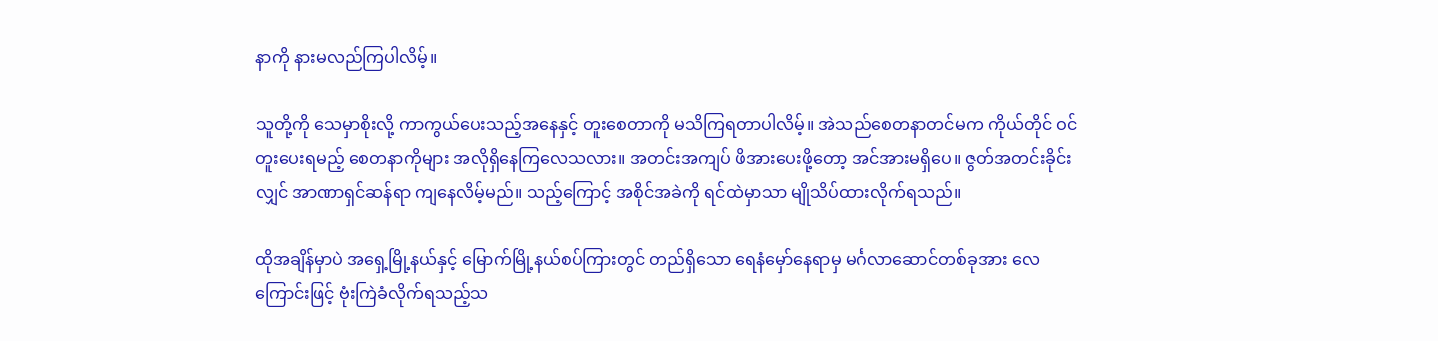နာကို နားမလည်ကြပါလိမ့်။

သူတို့ကို သေမှာစိုးလို့ ကာကွယ်ပေးသည့်အနေနှင့် တူးစေတာကို မသိကြရတာပါလိမ့်။ အဲသည်စေတနာတင်မက ကိုယ်တိုင် ဝင်တူးပေးရမည့် စေတနာကိုများ အလိုရှိနေကြလေသလား။ အတင်းအကျပ် ဖိအားပေးဖို့တော့ အင်အားမရှိပေ။ ဇွတ်အတင်းခိုင်းလျှင် အာဏာရှင်ဆန်ရာ ကျနေလိမ့်မည်။ သည့်ကြောင့် အစိုင်အခဲကို ရင်ထဲမှာသာ မျိုသိပ်ထားလိုက်ရသည်။

ထိုအချိန်မှာပဲ အရှေ့မြို့နယ်နှင့် မြောက်မြို့နယ်စပ်ကြားတွင် တည်ရှိသော ရေနံမှော်နေရာမှ မင်္ဂလာဆောင်တစ်ခုအား လေကြောင်းဖြင့် ဗုံးကြဲခံလိုက်ရသည့်သ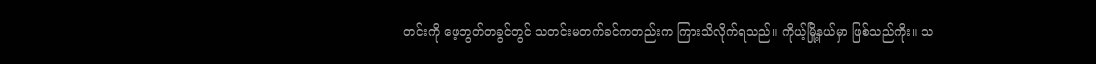တင်းကို ဖေ့ဘွတ်တခွင်တွင် သတင်းမတက်ခင်ကတည်းက ကြားသိလိုက်ရသည်။ ကိုယ့်မြို့နယ်မှာ ဖြစ်သည်ကိုး။ သ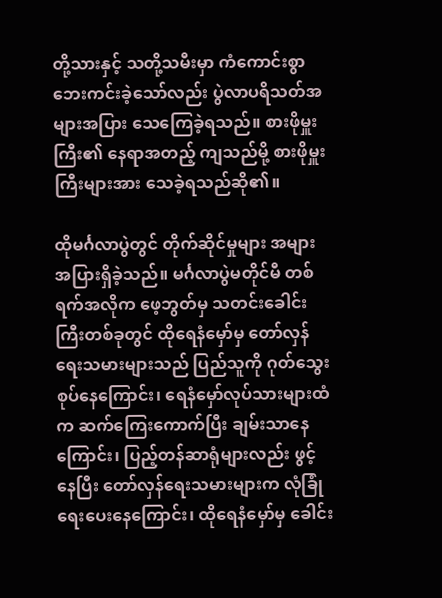တို့သားနှင့် သတို့သမီးမှာ ကံကောင်းစွာ ဘေးကင်းခဲ့သော်လည်း ပွဲလာပရိသတ်အများအပြား သေကြေခဲ့ရသည်။ စားဖိုမှူးကြီး၏ နေရာအတည့် ကျသည်မို့ စားဖိုမှူးကြီးများအား သေခဲ့ရသည်ဆို၏။

ထိုမင်္ဂလာပွဲတွင် တိုက်ဆိုင်မှုများ အများအပြားရှိခဲ့သည်။ မင်္ဂလာပွဲမတိုင်မီ တစ်ရက်အလိုက ဖေ့ဘွတ်မှ သတင်းခေါင်းကြီးတစ်ခုတွင် ထိုရေနံမှော်မှ တော်လှန်ရေးသမားများသည် ပြည်သူကို ဂုတ်သွေးစုပ်နေကြောင်း၊ ရေနံမှော်လုပ်သားများထံက ဆက်ကြေးကောက်ပြီး ချမ်းသာနေကြောင်း၊ ပြည့်တန်ဆာရုံများလည်း ဖွင့်နေပြီး တော်လှန်ရေးသမားများက လုံခြုံရေးပေးနေကြောင်း၊ ထိုရေနံမှော်မှ ခေါင်း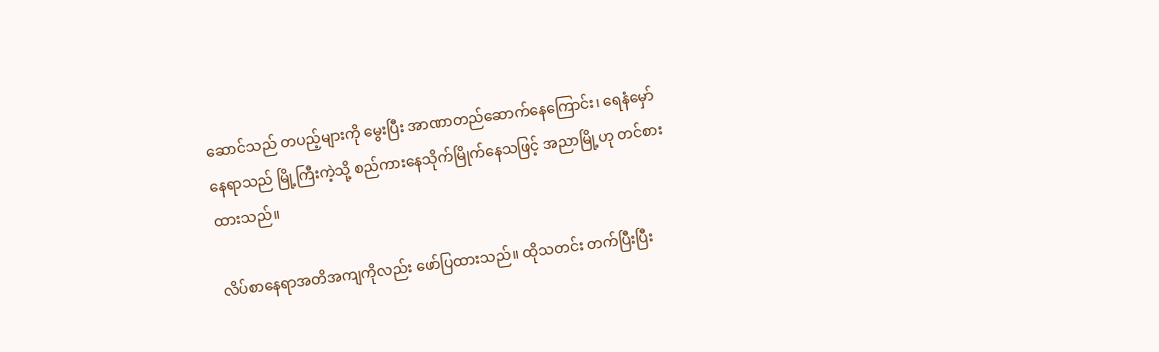ဆောင်သည် တပည့်များကို မွေးပြီး အာဏာတည်ဆောက်နေကြောင်း၊ ရေနံမှော်နေရာသည် မြို့ကြီးကဲ့သို့ စည်ကားနေသိုက်မြိုက်နေသဖြင့် အညာမြို့ဟု တင်စားထားသည်။

လိပ်စာနေရာအတိအကျကိုလည်း ဖော်ပြထားသည်။ ထိုသတင်း တက်ပြီးပြီး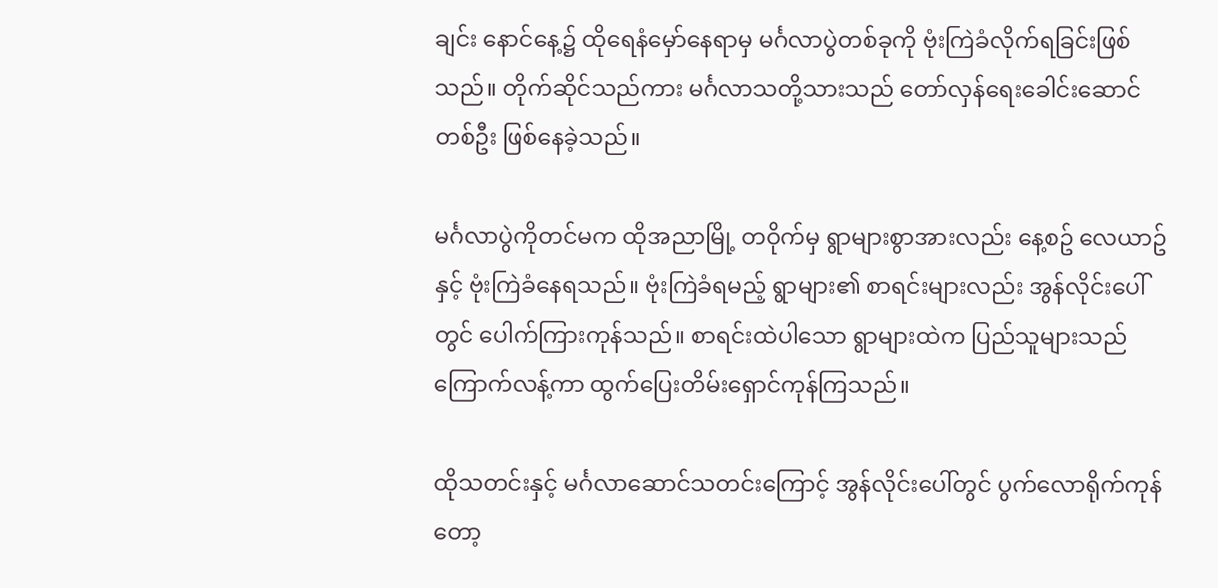ချင်း နောင်နေ့၌ ထိုရေနံမှော်နေရာမှ မင်္ဂလာပွဲတစ်ခုကို ဗုံးကြဲခံလိုက်ရခြင်းဖြစ်သည်။ တိုက်ဆိုင်သည်ကား မင်္ဂလာသတို့သားသည် တော်လှန်ရေးခေါင်းဆောင်တစ်ဦး ဖြစ်နေခဲ့သည်။

မင်္ဂလာပွဲကိုတင်မက ထိုအညာမြို့ တဝိုက်မှ ရွာများစွာအားလည်း နေ့စဥ် လေယာဥ်နှင့် ဗုံးကြဲခံနေရသည်။ ဗုံးကြဲခံရမည့် ရွာများ၏ စာရင်းများလည်း အွန်လိုင်းပေါ်တွင် ပေါက်ကြားကုန်သည်။ စာရင်းထဲပါသော ရွာများထဲက ပြည်သူများသည် ကြောက်လန့်ကာ ထွက်ပြေးတိမ်းရှောင်ကုန်ကြသည်။

ထိုသတင်းနှင့် မင်္ဂလာဆောင်သတင်းကြောင့် အွန်လိုင်းပေါ်တွင် ပွက်လောရိုက်ကုန်တော့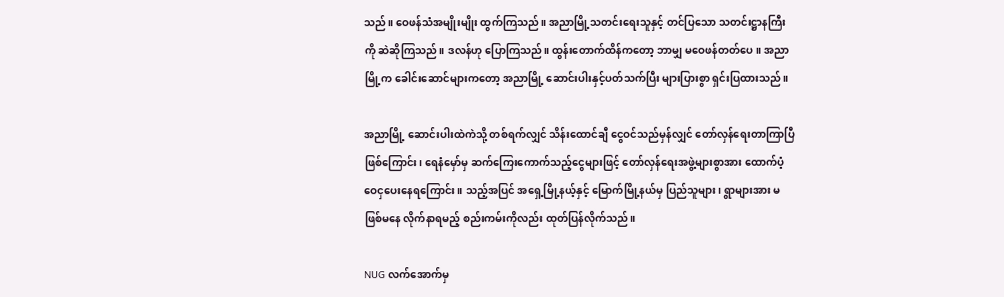သည်။ ဝေဖန်သံအမျိုးမျိုး ထွက်ကြသည်။ အညာမြို့သတင်းရေးသူနှင့် တင်ပြသော သတင်းဋ္ဌာနကြီးကို ဆဲဆိုကြသည်။ ဒလန်ဟု ပြောကြသည်။ ထွန်းတောက်ထိန်ကတော့ ဘာမျှ မဝေဖန်တတ်ပေ။ အညာမြို့က ခေါင်းဆောင်များကတော့ အညာမြို့ ဆောင်းပါးနှင့်ပတ်သက်ပြီး များပြားစွာ ရှင်းပြထားသည်။

အညာမြို့ ဆောင်းပါးထဲကဲသို့ တစ်ရက်လျှင် သိန်းထောင်ချီ ငွေဝင်သည်မှန်လျှင် တော်လှန်ရေးတာကြာပြီဖြစ်ကြောင်း၊ ရေနံမှော်မှ ဆက်ကြေးကောက်သည့်ငွေများဖြင့် တော်လှန်ရေးအဖွဲ့များစွာအား ထောက်ပံ့ဝေငှပေးနေရကြောင်း။ သည့်အပြင် အရှေ့မြို့နယ့်နှင့် မြောက်မြို့နယ်မှ ပြည်သူများ၊ ရွာများအား မဖြစ်မနေ လိုက်နာရမည့် စည်းကမ်းကိုလည်း ထုတ်ပြန်လိုက်သည်။

NUG လက်အောက်မှ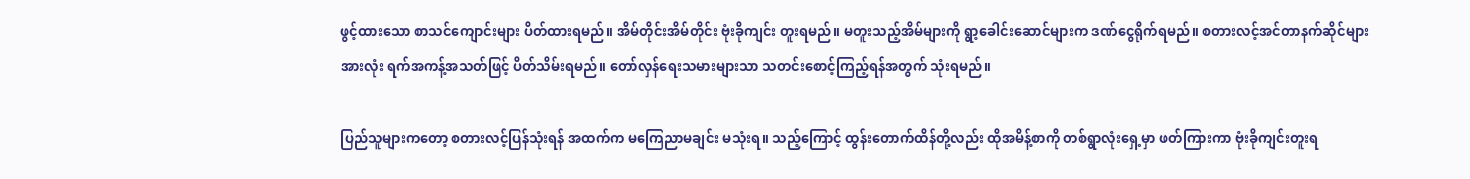ဖွင့်ထားသော စာသင်ကျောင်းများ ပိတ်ထားရမည်။ အိမ်တိုင်းအိမ်တိုင်း ဗုံးခိုကျင်း တူးရမည်။ မတူးသည့်အိမ်များကို ရွာ့ခေါင်းဆောင်များက ဒဏ်ငွေရိုက်ရမည်။ စတားလင့်အင်တာနက်ဆိုင်များအားလုံး ရက်အကန့်အသတ်ဖြင့် ပိတ်သိမ်းရမည်။ တော်လှန်ရေးသမားများသာ သတင်းစောင့်ကြည့်ရန်အတွက် သုံးရမည်။

ပြည်သူများကတော့ စတားလင့်ပြန်သုံးရန် အထက်က မကြေညာမချင်း မသုံးရ။ သည့်ကြောင့် ထွန်းတောက်ထိန်တို့လည်း ထိုအမိန့်စာကို တစ်ရွာလုံးရှေ့မှာ ဖတ်ကြားကာ ဗုံးခိုကျင်းတူးရ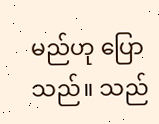မည်ဟု ပြောသည်။ သည်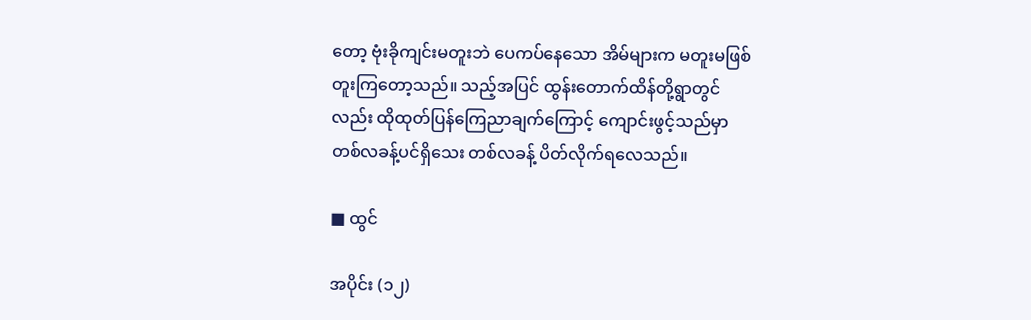တော့ ဗုံးခိုကျင်းမတူးဘဲ ပေကပ်နေသော အိမ်များက မတူးမဖြစ် တူးကြတော့သည်။ သည့်အပြင် ထွန်းတောက်ထိန်တို့ရွာတွင်လည်း ထိုထုတ်ပြန်ကြေညာချက်ကြောင့် ကျောင်းဖွင့်သည်မှာ တစ်လခန့်ပင်ရှိသေး တစ်လခန့် ပိတ်လိုက်ရလေသည်။

■ ထွင်

အပိုင်း (၁၂)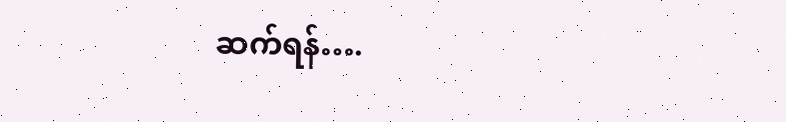ဆက်ရန်….